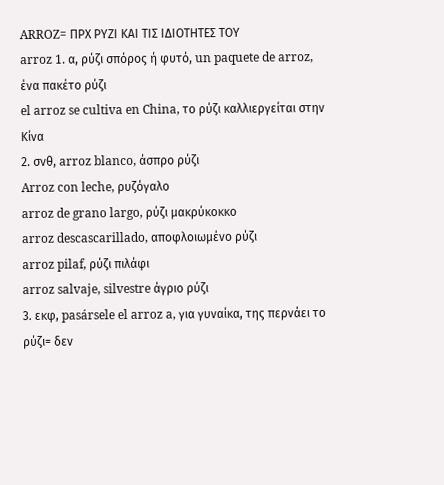ARROZ= ΠΡΧ ΡΥΖΙ ΚΑΙ ΤΙΣ ΙΔΙΟΤΗΤΕΣ ΤΟΥ
arroz 1. α, ρύζι σπόρος ή φυτό, un paquete de arroz, ένα πακέτο ρύζι
el arroz se cultiva en China, το ρύζι καλλιεργείται στην Κίνα
2. σνθ, arroz blanco, άσπρο ρύζι
Arroz con leche, ρυζόγαλο
arroz de grano largo, ρύζι μακρύκοκκο
arroz descascarillado, αποφλοιωμένο ρύζι
arroz pilaf, ρύζι πιλάφι
arroz salvaje, silvestre άγριο ρύζι
3. εκφ, pasársele el arroz a, για γυναίκα, της περνάει το ρύζι= δεν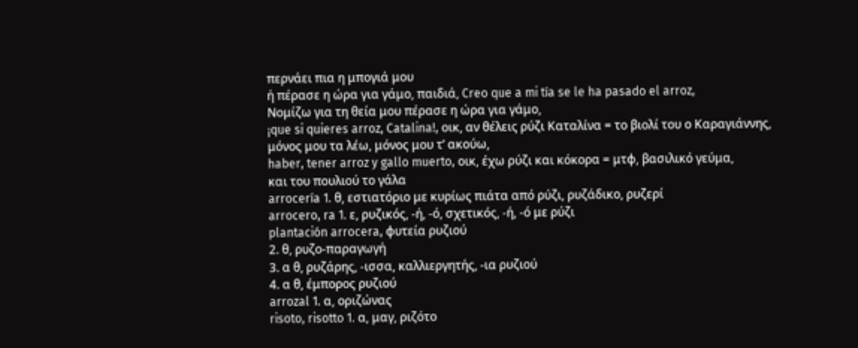περνάει πια η μπογιά μου
ή πέρασε η ώρα για γάμο, παιδιά, Creo que a mi tía se le ha pasado el arroz,
Νομίζω για τη θεία μου πέρασε η ώρα για γάμο,
¡que si quieres arroz, Catalina!, οικ, αν θέλεις ρύζι Καταλίνα = το βιολί του ο Καραγιάννης,
μόνος μου τα λέω, μόνος μου τ’ ακούω,
haber, tener arroz y gallo muerto, οικ, έχω ρύζι και κόκορα = μτφ, βασιλικό γεύμα,
και του πουλιού το γάλα
arrocería 1. θ, εστιατόριο με κυρίως πιάτα από ρύζι, ρυζάδικο, ρυζερί
arrocero, ra 1. ε, ρυζικός, -ή, -ό, σχετικός, -ή, -ό με ρύζι
plantación arrocera, φυτεία ρυζιού
2. θ, ρυζο-παραγωγή
3. α θ, ρυζάρης, -ισσα, καλλιεργητής, -ια ρυζιού
4. α θ, έμπορος ρυζιού
arrozal 1. α, οριζώνας
risoto, risotto 1. α, μαγ, ριζότο